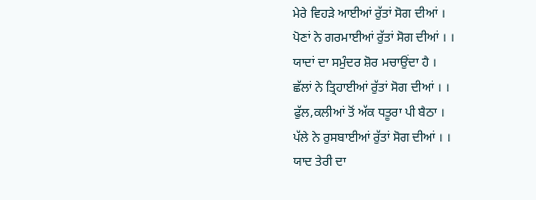ਮੇਰੇ ਵਿਹੜੇ ਆਈਆਂ ਰੁੱਤਾਂ ਸੋਗ ਦੀਆਂ ।
ਪੋਣਾਂ ਨੇ ਗਰਮਾਈਆਂ ਰੁੱਤਾਂ ਸੋਗ ਦੀਆਂ । ।
ਯਾਦਾਂ ਦਾ ਸਮੁੰਦਰ ਸ਼ੋਰ ਮਚਾਉਂਦਾ ਹੈ ।
ਛੱਲਾਂ ਨੇ ਤ੍ਰਿਹਾਈਆਂ ਰੁੱਤਾਂ ਸੋਗ ਦੀਆਂ । ।
ਫੁੱਲ,ਕਲੀਆਂ ਤੋਂ ਅੱਕ ਧਤੂਰਾ ਪੀ ਬੈਠਾ ।
ਪੱਲੇ ਨੇ ਰੁਸਬਾਈਆਂ ਰੁੱਤਾਂ ਸੋਗ ਦੀਆਂ । ।
ਯਾਦ ਤੇਰੀ ਦਾ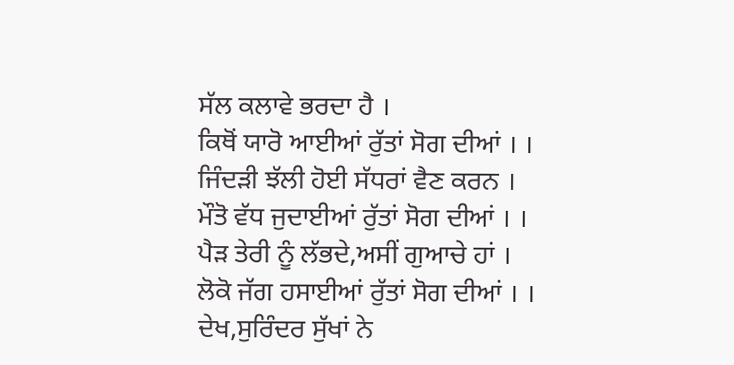ਸੱਲ ਕਲਾਵੇ ਭਰਦਾ ਹੈ ।
ਕਿਥੋਂ ਯਾਰੋ ਆਈਆਂ ਰੁੱਤਾਂ ਸੋਗ ਦੀਆਂ । ।
ਜਿੰਦੜੀ ਝੱਲੀ ਹੋਈ ਸੱਧਰਾਂ ਵੈਣ ਕਰਨ ।
ਮੌਤੋ ਵੱਧ ਜੁਦਾਈਆਂ ਰੁੱਤਾਂ ਸੋਗ ਦੀਆਂ । ।
ਪੈੜ ਤੇਰੀ ਨੂੰ ਲੱਭਦੇ,ਅਸੀਂ ਗੁਆਚੇ ਹਾਂ ।
ਲੋਕੋ ਜੱਗ ਹਸਾਈਆਂ ਰੁੱਤਾਂ ਸੋਗ ਦੀਆਂ । ।
ਦੇਖ,ਸੁਰਿੰਦਰ ਸੁੱਖਾਂ ਨੇ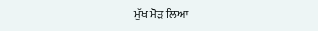ਮੁੱਖ ਮੋੜ ਲਿਆ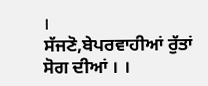।
ਸੱਜਣੋ,ਬੇਪਰਵਾਹੀਆਂ ਰੁੱਤਾਂ ਸੋਗ ਦੀਆਂ । ।